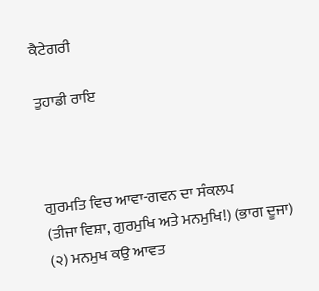ਕੈਟੇਗਰੀ

ਤੁਹਾਡੀ ਰਾਇ



ਗੁਰਮਤਿ ਵਿਚ ਆਵਾ-ਗਵਨ ਦਾ ਸੰਕਲਪ
(ਤੀਜਾ ਵਿਸ਼ਾ, ਗੁਰਮੁਖਿ ਅਤੇ ਮਨਮੁਖਿ!) (ਭਾਗ ਦੂਜਾ) (੨) ਮਨਮੁਖ ਕਉ ਆਵਤ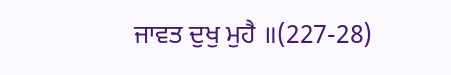ਜਾਵਤ ਦੁਖੁ ਮੁਹੈ ॥(227-28)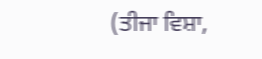(ਤੀਜਾ ਵਿਸ਼ਾ,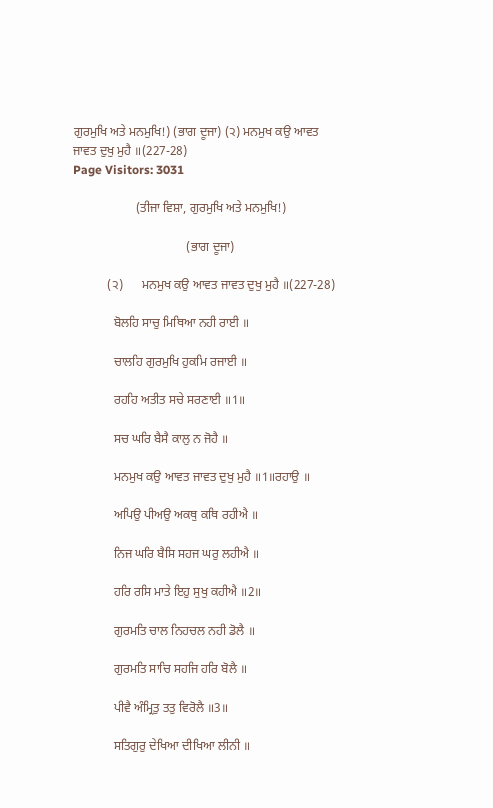ਗੁਰਮੁਖਿ ਅਤੇ ਮਨਮੁਖਿ!) (ਭਾਗ ਦੂਜਾ) (੨) ਮਨਮੁਖ ਕਉ ਆਵਤ ਜਾਵਤ ਦੁਖੁ ਮੁਹੈ ॥(227-28)
Page Visitors: 3031

                    (ਤੀਜਾ ਵਿਸ਼ਾ, ਗੁਰਮੁਖਿ ਅਤੇ ਮਨਮੁਖਿ!)

                                    (ਭਾਗ ਦੂਜਾ)

           (੨)      ਮਨਮੁਖ ਕਉ ਆਵਤ ਜਾਵਤ ਦੁਖੁ ਮੁਹੈ ॥(227-28)

             ਬੋਲਹਿ ਸਾਚੁ ਮਿਥਿਆ ਨਹੀ ਰਾਈ ॥

             ਚਾਲਹਿ ਗੁਰਮੁਖਿ ਹੁਕਮਿ ਰਜਾਈ ॥

             ਰਹਹਿ ਅਤੀਤ ਸਚੇ ਸਰਣਾਈ ॥1॥

             ਸਚ ਘਰਿ ਬੈਸੈ ਕਾਲੁ ਨ ਜੋਹੈ ॥

             ਮਨਮੁਖ ਕਉ ਆਵਤ ਜਾਵਤ ਦੁਖੁ ਮੁਹੈ ॥1॥ਰਹਾਉ ॥

             ਅਪਿਉ ਪੀਅਉ ਅਕਥੁ ਕਥਿ ਰਹੀਐ ॥

             ਨਿਜ ਘਰਿ ਬੈਸਿ ਸਹਜ ਘਰੁ ਲਹੀਐ ॥

             ਹਰਿ ਰਸਿ ਮਾਤੇ ਇਹੁ ਸੁਖੁ ਕਹੀਐ ॥2॥

             ਗੁਰਮਤਿ ਚਾਲ ਨਿਹਚਲ ਨਹੀ ਡੋਲੈ ॥

             ਗੁਰਮਤਿ ਸਾਚਿ ਸਹਜਿ ਹਰਿ ਬੋਲੈ ॥

             ਪੀਵੈ ਅੰਮ੍ਰਿਤੁ ਤਤੁ ਵਿਰੋਲੈ ॥3॥

             ਸਤਿਗੁਰੁ ਦੇਖਿਆ ਦੀਖਿਆ ਲੀਨੀ ॥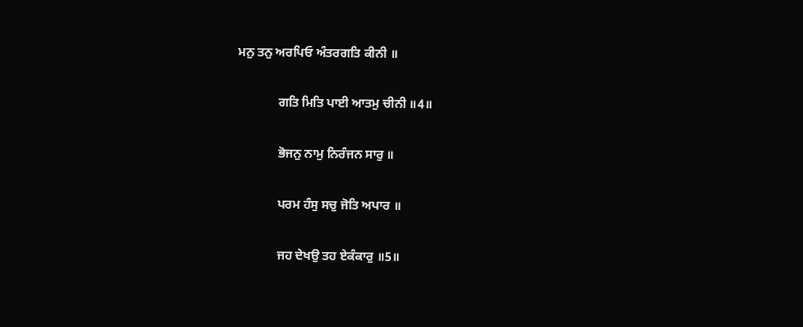ਮਨੁ ਤਨੁ ਅਰਪਿਓ ਅੰਤਰਗਤਿ ਕੀਨੀ ॥

             ਗਤਿ ਮਿਤਿ ਪਾਈ ਆਤਮੁ ਚੀਨੀ ॥4॥

             ਭੋਜਨੁ ਨਾਮੁ ਨਿਰੰਜਨ ਸਾਰੁ ॥

             ਪਰਮ ਹੰਸੁ ਸਚੁ ਜੋਤਿ ਅਪਾਰ ॥

             ਜਹ ਦੇਖਉ ਤਹ ਏਕੰਕਾਰੁ ॥5॥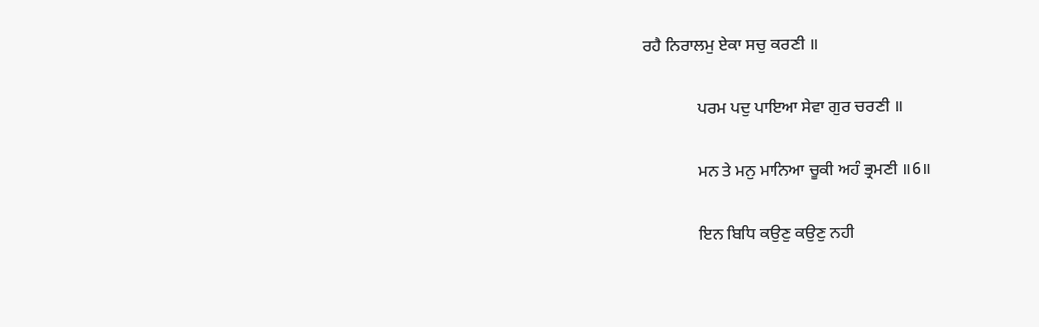ਰਹੈ ਨਿਰਾਲਮੁ ਏਕਾ ਸਚੁ ਕਰਣੀ ॥

             ਪਰਮ ਪਦੁ ਪਾਇਆ ਸੇਵਾ ਗੁਰ ਚਰਣੀ ॥

             ਮਨ ਤੇ ਮਨੁ ਮਾਨਿਆ ਚੂਕੀ ਅਹੰ ਭ੍ਰਮਣੀ ॥6॥

             ਇਨ ਬਿਧਿ ਕਉਣੁ ਕਉਣੁ ਨਹੀ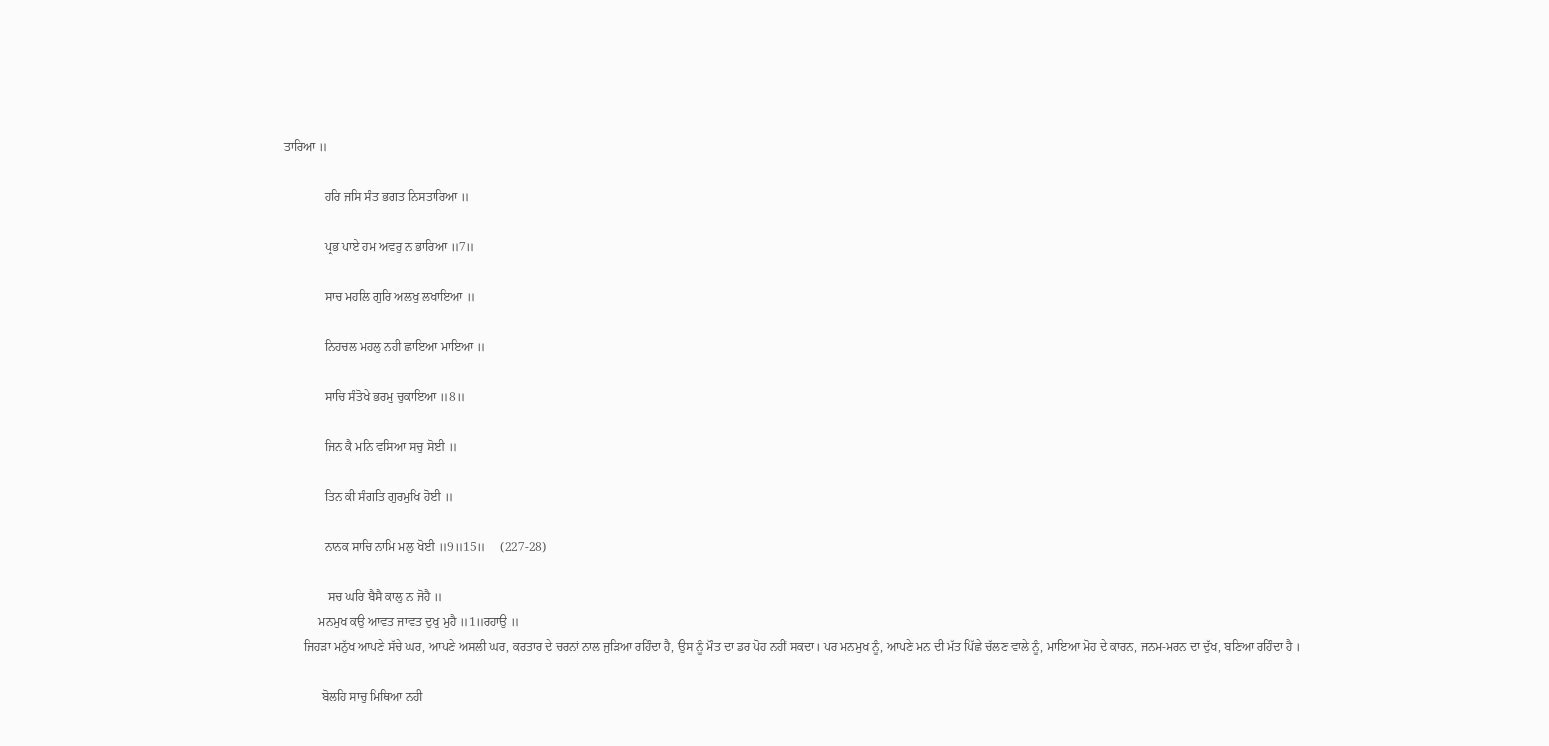ਤਾਰਿਆ ॥

             ਹਰਿ ਜਸਿ ਸੰਤ ਭਗਤ ਨਿਸਤਾਰਿਆ ॥

             ਪ੍ਰਭ ਪਾਏ ਹਮ ਅਵਰੁ ਨ ਭਾਰਿਆ ॥7॥

             ਸਾਚ ਮਹਲਿ ਗੁਰਿ ਅਲਖੁ ਲਖਾਇਆ ॥

             ਨਿਹਚਲ ਮਹਲੁ ਨਹੀ ਛਾਇਆ ਮਾਇਆ ॥

             ਸਾਚਿ ਸੰਤੋਖੇ ਭਰਮੁ ਚੁਕਾਇਆ ॥8॥

             ਜਿਨ ਕੈ ਮਨਿ ਵਸਿਆ ਸਚੁ ਸੋਈ ॥

             ਤਿਨ ਕੀ ਸੰਗਤਿ ਗੁਰਮੁਖਿ ਹੋਈ ॥

             ਨਾਨਕ ਸਾਚਿ ਨਾਮਿ ਮਲੁ ਖੋਈ ॥9॥15॥     (227-28)

              ਸਚ ਘਰਿ ਬੈਸੈ ਕਾਲੁ ਨ ਜੋਹੈ ॥
           ਮਨਮੁਖ ਕਉ ਆਵਤ ਜਾਵਤ ਦੁਖੁ ਮੁਹੈ ॥1॥ਰਹਾਉ ॥
      ਜਿਹੜਾ ਮਨੁੱਖ ਆਪਣੇ ਸੱਚੇ ਘਰ, ਆਪਣੇ ਅਸਲੀ ਘਰ, ਕਰਤਾਰ ਦੇ ਚਰਨਾਂ ਨਾਲ ਜੁੜਿਆ ਰਹਿੰਦਾ ਹੈ, ਉਸ ਨੂੰ ਮੌਤ ਦਾ ਡਰ ਪੋਹ ਨਹੀਂ ਸਕਦਾ। ਪਰ ਮਨਮੁਖ ਨੂੰ, ਆਪਣੇ ਮਨ ਦੀ ਮੱਤ ਪਿੱਛੇ ਚੱਲਣ ਵਾਲੇ ਨੂੰ, ਮਾਇਆ ਮੋਹ ਦੇ ਕਾਰਨ, ਜਨਮ-ਮਰਨ ਦਾ ਦੁੱਖ, ਬਣਿਆ ਰਹਿੰਦਾ ਹੈ ।

            ਬੋਲਹਿ ਸਾਚੁ ਮਿਥਿਆ ਨਹੀ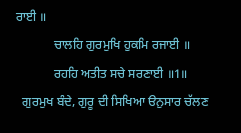ਰਾਈ ॥
            ਚਾਲਹਿ ਗੁਰਮੁਖਿ ਹੁਕਮਿ ਰਜਾਈ ॥
            ਰਹਹਿ ਅਤੀਤ ਸਚੇ ਸਰਣਾਈ ॥1॥
  ਗੁਰਮੁਖ ਬੰਦੇ, ਗੁਰੂ ਦੀ ਸਿਖਿਆ ੳਨੁਸਾਰ ਚੱਲਣ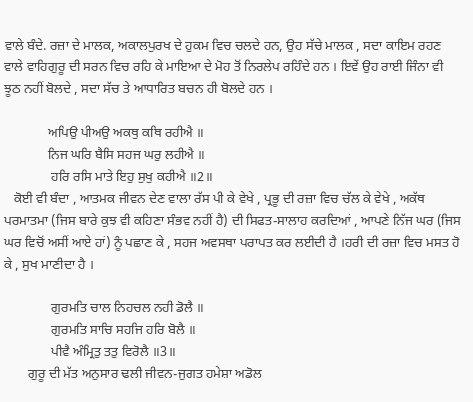ਵਾਲੇ ਬੰਦੇ. ਰਜ਼ਾ ਦੇ ਮਾਲਕ, ਅਕਾਲਪੁਰਖ ਦੇ ਹੁਕਮ ਵਿਚ ਚਲਦੇ ਹਨ, ਉਹ ਸੱਚੇ ਮਾਲਕ , ਸਦਾ ਕਾਇਮ ਰਹਣ ਵਾਲੇ ਵਾਹਿਗੁਰੂ ਦੀ ਸਰਨ ਵਿਚ ਰਹਿ ਕੇ ਮਾਇਆ ਦੇ ਮੋਹ ਤੋਂ ਨਿਰਲੇਪ ਰਹਿੰਦੇ ਹਨ । ਇਵੇਂ ਉਹ ਰਾਈ ਜਿੰਨਾ ਵੀ ਝੂਠ ਨਹੀਂ ਬੋਲਦੇ , ਸਦਾ ਸੱਚ ਤੇ ਆਧਾਰਿਤ ਬਚਨ ਹੀ ਬੋਲਦੇ ਹਨ ।

             ਅਪਿਉ ਪੀਅਉ ਅਕਥੁ ਕਥਿ ਰਹੀਐ ॥
             ਨਿਜ ਘਰਿ ਬੈਸਿ ਸਹਜ ਘਰੁ ਲਹੀਐ ॥
              ਹਰਿ ਰਸਿ ਮਾਤੇ ਇਹੁ ਸੁਖੁ ਕਹੀਐ ॥2॥
   ਕੋਈ ਵੀ ਬੰਦਾ , ਆਤਮਕ ਜੀਵਨ ਦੇਣ ਵਾਲਾ ਰੱਸ ਪੀ ਕੇ ਵੇਖੇ , ਪ੍ਰਭੂ ਦੀ ਰਜ਼ਾ ਵਿਚ ਚੱਲ ਕੇ ਵੇਖੇ , ਅਕੱਥ ਪਰਮਾਤਮਾ (ਜਿਸ ਬਾਰੇ ਕੁਝ ਵੀ ਕਹਿਣਾ ਸੰਭਵ ਨਹੀਂ ਹੈ) ਦੀ ਸਿਫਤ-ਸਾਲਾਹ ਕਰਦਿਆਂ , ਆਪਣੇ ਨਿੱਜ ਘਰ (ਜਿਸ ਘਰ ਵਿਚੋਂ ਅਸੀਂ ਆਏ ਹਾਂ) ਨੂੰ ਪਛਾਣ ਕੇ , ਸਹਜ ਅਵਸਥਾ ਪਰਾਪਤ ਕਰ ਲਈਦੀ ਹੈ ।ਹਰੀ ਦੀ ਰਜ਼ਾ ਵਿਚ ਮਸਤ ਹੋ ਕੇ , ਸੁਖ ਮਾਣੀਦਾ ਹੈ ।

              ਗੁਰਮਤਿ ਚਾਲ ਨਿਹਚਲ ਨਹੀ ਡੋਲੈ ॥
              ਗੁਰਮਤਿ ਸਾਚਿ ਸਹਜਿ ਹਰਿ ਬੋਲੈ ॥
              ਪੀਵੈ ਅੰਮ੍ਰਿਤੁ ਤਤੁ ਵਿਰੋਲੈ ॥3॥
       ਗੁਰੂ ਦੀ ਮੱਤ ਅਨੁਸਾਰ ਢਲੀ ਜੀਵਨ-ਜੁਗਤ ਹਮੇਸ਼ਾ ਅਡੋਲ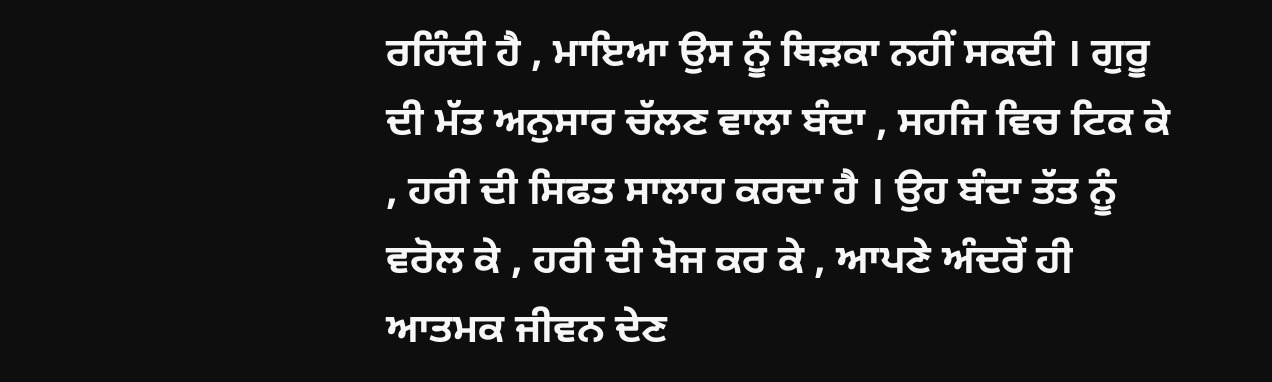ਰਹਿੰਦੀ ਹੈ , ਮਾਇਆ ਉਸ ਨੂੰ ਥਿੜਕਾ ਨਹੀਂ ਸਕਦੀ । ਗੁਰੂ ਦੀ ਮੱਤ ਅਨੁਸਾਰ ਚੱਲਣ ਵਾਲਾ ਬੰਦਾ , ਸਹਜਿ ਵਿਚ ਟਿਕ ਕੇ , ਹਰੀ ਦੀ ਸਿਫਤ ਸਾਲਾਹ ਕਰਦਾ ਹੈ । ਉਹ ਬੰਦਾ ਤੱਤ ਨੂੰ ਵਰੋਲ ਕੇ , ਹਰੀ ਦੀ ਖੋਜ ਕਰ ਕੇ , ਆਪਣੇ ਅੰਦਰੋਂ ਹੀ ਆਤਮਕ ਜੀਵਨ ਦੇਣ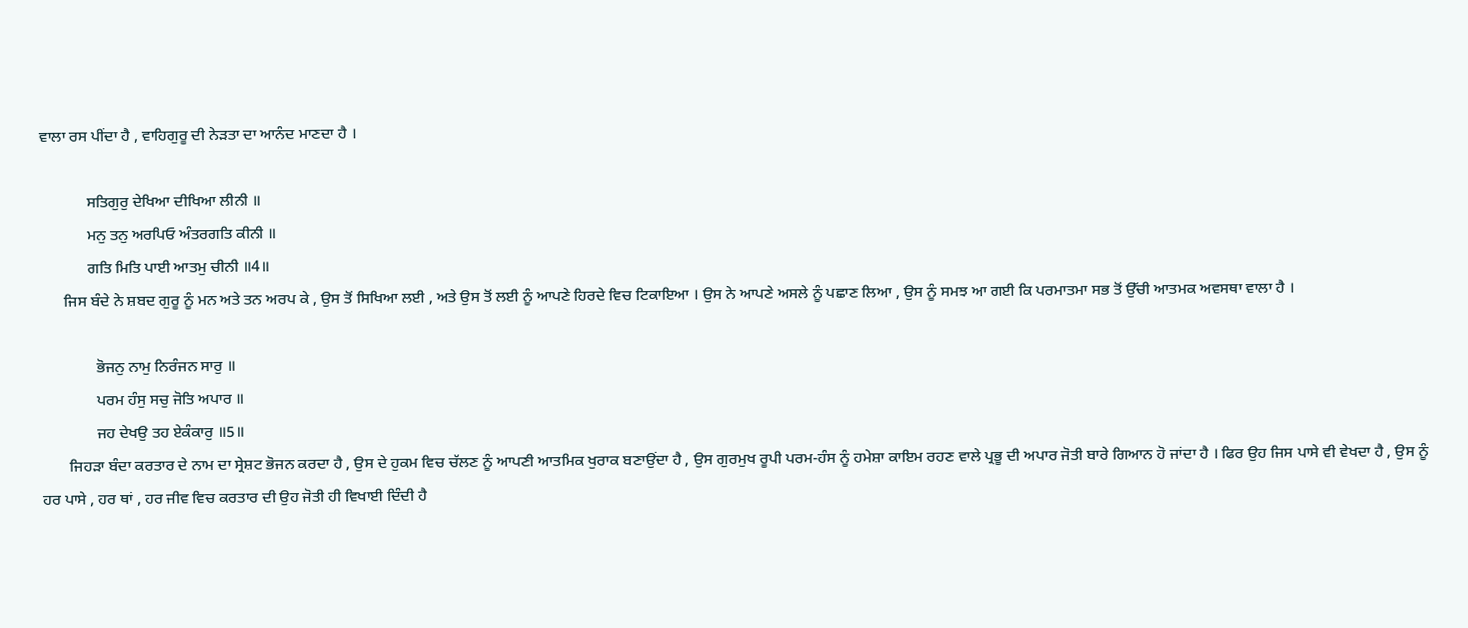ਵਾਲਾ ਰਸ ਪੀਂਦਾ ਹੈ , ਵਾਹਿਗੁਰੂ ਦੀ ਨੇੜਤਾ ਦਾ ਆਨੰਦ ਮਾਣਦਾ ਹੈ ।

            ਸਤਿਗੁਰੁ ਦੇਖਿਆ ਦੀਖਿਆ ਲੀਨੀ ॥
            ਮਨੁ ਤਨੁ ਅਰਪਿਓ ਅੰਤਰਗਤਿ ਕੀਨੀ ॥
            ਗਤਿ ਮਿਤਿ ਪਾਈ ਆਤਮੁ ਚੀਨੀ ॥4॥
      ਜਿਸ ਬੰਦੇ ਨੇ ਸ਼ਬਦ ਗੁਰੂ ਨੂੰ ਮਨ ਅਤੇ ਤਨ ਅਰਪ ਕੇ , ਉਸ ਤੋਂ ਸਿਖਿਆ ਲਈ , ਅਤੇ ਉਸ ਤੋਂ ਲਈ ਨੂੰ ਆਪਣੇ ਹਿਰਦੇ ਵਿਚ ਟਿਕਾਇਆ । ਉਸ ਨੇ ਆਪਣੇ ਅਸਲੇ ਨੂੰ ਪਛਾਣ ਲਿਆ , ਉਸ ਨੂੰ ਸਮਝ ਆ ਗਈ ਕਿ ਪਰਮਾਤਮਾ ਸਭ ਤੋਂ ਉੱਚੀ ਆਤਮਕ ਅਵਸਥਾ ਵਾਲਾ ਹੈ ।

              ਭੋਜਨੁ ਨਾਮੁ ਨਿਰੰਜਨ ਸਾਰੁ ॥
              ਪਰਮ ਹੰਸੁ ਸਚੁ ਜੋਤਿ ਅਪਾਰ ॥
              ਜਹ ਦੇਖਉ ਤਹ ਏਕੰਕਾਰੁ ॥5॥
       ਜਿਹੜਾ ਬੰਦਾ ਕਰਤਾਰ ਦੇ ਨਾਮ ਦਾ ਸ੍ਰੇਸ਼ਟ ਭੋਜਨ ਕਰਦਾ ਹੈ , ਉਸ ਦੇ ਹੁਕਮ ਵਿਚ ਚੱਲਣ ਨੂੰ ਆਪਣੀ ਆਤਮਿਕ ਖੁਰਾਕ ਬਣਾਉਂਦਾ ਹੈ , ਉਸ ਗੁਰਮੁਖ ਰੂਪੀ ਪਰਮ-ਹੰਸ ਨੂੰ ਹਮੇਸ਼ਾ ਕਾਇਮ ਰਹਣ ਵਾਲੇ ਪ੍ਰਭੂ ਦੀ ਅਪਾਰ ਜੋਤੀ ਬਾਰੇ ਗਿਆਨ ਹੋ ਜਾਂਦਾ ਹੈ । ਫਿਰ ਉਹ ਜਿਸ ਪਾਸੇ ਵੀ ਵੇਖਦਾ ਹੈ , ਉਸ ਨੂੰ ਹਰ ਪਾਸੇ , ਹਰ ਥਾਂ , ਹਰ ਜੀਵ ਵਿਚ ਕਰਤਾਰ ਦੀ ਉਹ ਜੋਤੀ ਹੀ ਵਿਖਾਈ ਦਿੰਦੀ ਹੈ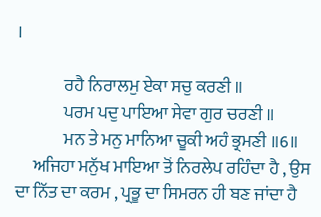।

              ਰਹੈ ਨਿਰਾਲਮੁ ਏਕਾ ਸਚੁ ਕਰਣੀ ॥
              ਪਰਮ ਪਦੁ ਪਾਇਆ ਸੇਵਾ ਗੁਰ ਚਰਣੀ ॥
              ਮਨ ਤੇ ਮਨੁ ਮਾਨਿਆ ਚੂਕੀ ਅਹੰ ਭ੍ਰਮਣੀ ॥6॥
     ਅਜਿਹਾ ਮਨੁੱਖ ਮਾਇਆ ਤੋਂ ਨਿਰਲੇਪ ਰਹਿੰਦਾ ਹੈ , ਉਸ ਦਾ ਨਿੱਤ ਦਾ ਕਰਮ , ਪ੍ਰਭੂ ਦਾ ਸਿਮਰਨ ਹੀ ਬਣ ਜਾਂਦਾ ਹੈ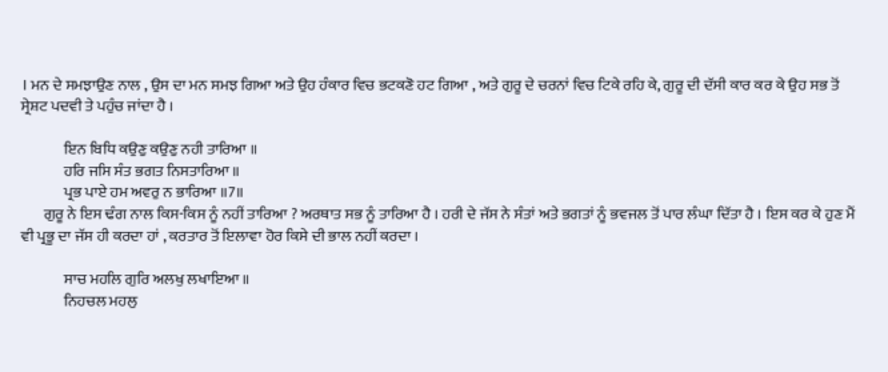। ਮਨ ਦੇ ਸਮਝਾਉਣ ਨਾਲ , ਉਸ ਦਾ ਮਨ ਸਮਝ ਗਿਆ ਅਤੇ ਉਹ ਹੰਕਾਰ ਵਿਚ ਭਟਕਣੋ ਹਟ ਗਿਆ , ਅਤੇ ਗੁਰੂ ਦੇ ਚਰਨਾਂ ਵਿਚ ਟਿਕੇ ਰਹਿ ਕੇ, ਗੁਰੂ ਦੀ ਦੱਸੀ ਕਾਰ ਕਰ ਕੇ ਉਹ ਸਭ ਤੋਂ ਸ੍ਰੇਸ਼ਟ ਪਦਵੀ ਤੇ ਪਹੁੰਚ ਜਾਂਦਾ ਹੈ ।

              ਇਨ ਬਿਧਿ ਕਉਣੁ ਕਉਣੁ ਨਹੀ ਤਾਰਿਆ ॥
              ਹਰਿ ਜਸਿ ਸੰਤ ਭਗਤ ਨਿਸਤਾਰਿਆ ॥
              ਪ੍ਰਭ ਪਾਏ ਹਮ ਅਵਰੁ ਨ ਭਾਰਿਆ ॥7॥
       ਗੁਰੂ ਨੇ ਇਸ ਢੰਗ ਨਾਲ ਕਿਸ-ਕਿਸ ਨੂੰ ਨਹੀਂ ਤਾਰਿਆ ? ਅਰਥਾਤ ਸਭ ਨੂੰ ਤਾਰਿਆ ਹੈ । ਹਰੀ ਦੇ ਜੱਸ ਨੇ ਸੰਤਾਂ ਅਤੇ ਭਗਤਾਂ ਨੂੰ ਭਵਜਲ ਤੋਂ ਪਾਰ ਲੰਘਾ ਦਿੱਤਾ ਹੈ । ਇਸ ਕਰ ਕੇ ਹੁਣ ਮੈਂ ਵੀ ਪ੍ਰਭੂ ਦਾ ਜੱਸ ਹੀ ਕਰਦਾ ਹਾਂ , ਕਰਤਾਰ ਤੋਂ ਇਲਾਵਾ ਹੋਰ ਕਿਸੇ ਦੀ ਭਾਲ ਨਹੀਂ ਕਰਦਾ ।

              ਸਾਚ ਮਹਲਿ ਗੁਰਿ ਅਲਖੁ ਲਖਾਇਆ ॥
              ਨਿਹਚਲ ਮਹਲੁ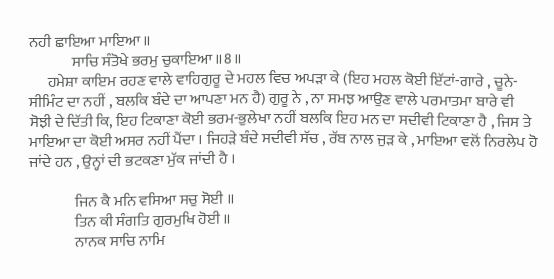ਨਹੀ ਛਾਇਆ ਮਾਇਆ ॥
              ਸਾਚਿ ਸੰਤੋਖੇ ਭਰਮੁ ਚੁਕਾਇਆ ॥8॥
      ਹਮੇਸ਼ਾ ਕਾਇਮ ਰਹਣ ਵਾਲੇ ਵਾਹਿਗੁਰੂ ਦੇ ਮਹਲ ਵਿਚ ਅਪੜਾ ਕੇ (ਇਹ ਮਹਲ ਕੋਈ ਇੱਟਾਂ-ਗਾਰੇ , ਚੂਨੇ-ਸੀਮਿੰਟ ਦਾ ਨਹੀਂ , ਬਲਕਿ ਬੰਦੇ ਦਾ ਆਪਣਾ ਮਨ ਹੈ) ਗੁਰੂ ਨੇ , ਨਾ ਸਮਝ ਆਉਣ ਵਾਲੇ ਪਰਮਾਤਮਾ ਬਾਰੇ ਵੀ ਸੋਝੀ ਦੇ ਦਿੱਤੀ ਕਿ, ਇਹ ਟਿਕਾਣਾ ਕੋਈ ਭਰਮ-ਭੁਲੇਖਾ ਨਹੀਂ ਬਲਕਿ ਇਹ ਮਨ ਦਾ ਸਦੀਵੀ ਟਿਕਾਣਾ ਹੈ , ਜਿਸ ਤੇ ਮਾਇਆ ਦਾ ਕੋਈ ਅਸਰ ਨਹੀਂ ਪੈਂਦਾ । ਜਿਹੜੇ ਬੰਦੇ ਸਦੀਵੀ ਸੱਚ , ਰੱਬ ਨਾਲ ਜੁੜ ਕੇ , ਮਾਇਆ ਵਲੋਂ ਨਿਰਲੇਪ ਹੋ ਜਾਂਦੇ ਹਨ , ਉਨ੍ਹਾਂ ਦੀ ਭਟਕਣਾ ਮੁੱਕ ਜਾਂਦੀ ਹੈ ।

               ਜਿਨ ਕੈ ਮਨਿ ਵਸਿਆ ਸਚੁ ਸੋਈ ॥
               ਤਿਨ ਕੀ ਸੰਗਤਿ ਗੁਰਮੁਖਿ ਹੋਈ ॥
               ਨਾਨਕ ਸਾਚਿ ਨਾਮਿ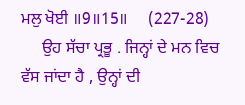ਮਲੁ ਖੋਈ ॥9॥15॥     (227-28)
     ਉਹ ਸੱਚਾ ਪ੍ਰਭੂ . ਜਿਨ੍ਹਾਂ ਦੇ ਮਨ ਵਿਚ ਵੱਸ ਜਾਂਦਾ ਹੈ , ਉਨ੍ਹਾਂ ਦੀ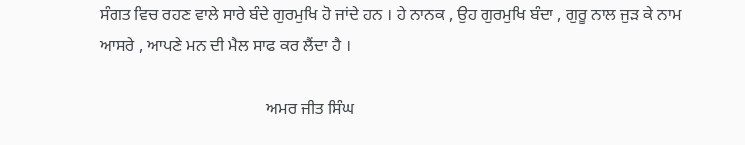ਸੰਗਤ ਵਿਚ ਰਹਣ ਵਾਲੇ ਸਾਰੇ ਬੰਦੇ ਗੁਰਮੁਖਿ ਹੋ ਜਾਂਦੇ ਹਨ । ਹੇ ਨਾਨਕ , ਉਹ ਗੁਰਮੁਖਿ ਬੰਦਾ , ਗੁਰੂ ਨਾਲ ਜੁੜ ਕੇ ਨਾਮ ਆਸਰੇ , ਆਪਣੇ ਮਨ ਦੀ ਮੈਲ ਸਾਫ ਕਰ ਲੈਂਦਾ ਹੈ ।

                                        ਅਮਰ ਜੀਤ ਸਿੰਘ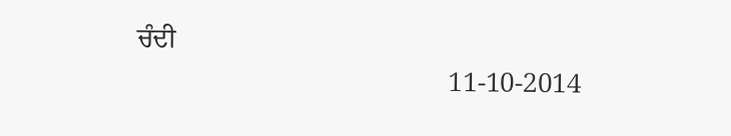ਚੰਦੀ
                                              11-10-2014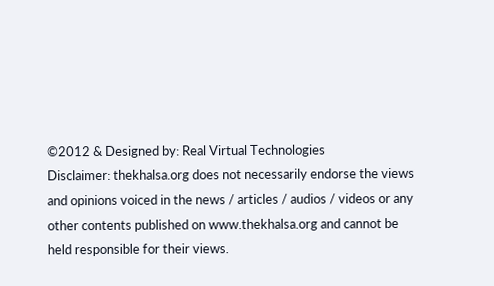©2012 & Designed by: Real Virtual Technologies
Disclaimer: thekhalsa.org does not necessarily endorse the views and opinions voiced in the news / articles / audios / videos or any other contents published on www.thekhalsa.org and cannot be held responsible for their views.